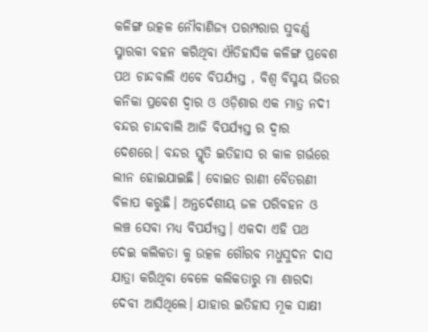କଳିଙ୍ଗ ଉତ୍କଳ ନୌବାଣିଜ୍ୟ ପରମ୍ପରାର ସୁବର୍ଣ୍ଣ ସ୍ମାରକୀ ବହନ କରିଥିବା ଐତିହାସିକ କଳିଙ୍ଗ ପ୍ରବେଶ ପଥ ଚାନ୍ଦବାଲି ଏବେ ବିପର୍ଯ୍ୟସ୍ତ , ବିଶ୍ଵ ବିସ୍ମୟ ଭିତର କନିକା ପ୍ରବେଶ ଦ୍ଵାର ଓ ଓଡ଼ିଶାର ଏକ ମାତ୍ର ନଦୀ ବନ୍ଦର ଚାନ୍ଦବାଲି ଆଜି ବିପର୍ଯ୍ୟସ୍ତ ର ଦ୍ଵାର ଦେଶରେ। ବନ୍ଦର ସ୍ମୃତି ଇତିହାସ ର କାଳ ଗର୍ଭରେ ଲୀନ ହୋଇଯାଇଛି। ବୋଇତ ରାଣୀ ବୈତରଣୀ ବିଳାପ କରୁଛି। ଅନ୍ତର୍ଦେଶୀୟ ଜଳ ପରିବହନ ଓ ଲଞ୍ଚ ସେବା ମଧ୍ୟ ବିପର୍ଯ୍ୟସ୍ତ। ଏକଦା ଏହି ପଥ ଦେଇ କଲିକତା କୁ ଉତ୍କଳ ଗୌରବ ମଧୁସୁଦନ ଦାସ ଯାତ୍ରା କରିଥିବା ବେଳେ କଲିକତାରୁ ମା ଶାରଦା ଦେବୀ ଆସିଥିଲେ। ଯାହାର ଇତିହାସ ମୂକ ସାକ୍ଷୀ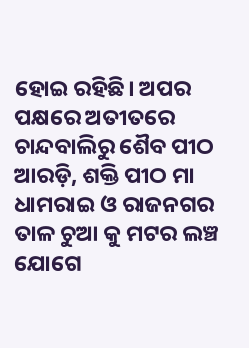ହୋଇ ରହିଛି। ଅପର ପକ୍ଷରେ ଅତୀତରେ ଚାନ୍ଦବାଲିରୁ ଶୈବ ପୀଠ ଆରଡ଼ି, ଶକ୍ତି ପୀଠ ମା ଧାମରାଇ ଓ ରାଜନଗର ତାଳ ଚୁଆ କୁ ମଟର ଲଞ୍ଚ ଯୋଗେ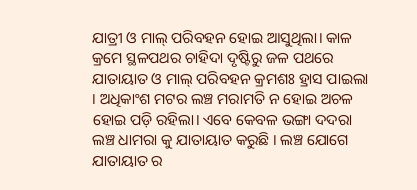ଯାତ୍ରୀ ଓ ମାଲ୍ ପରିବହନ ହୋଇ ଆସୁଥିଲା। କାଳ କ୍ରମେ ସ୍ଥଳପଥର ଚାହିଦା ଦୃଷ୍ଟିରୁ ଜଳ ପଥରେ ଯାତାୟାତ ଓ ମାଲ୍ ପରିବହନ କ୍ରମଶଃ ହ୍ରାସ ପାଇଲା । ଅଧିକାଂଶ ମଟର ଲଞ୍ଚ ମରାମତି ନ ହୋଇ ଅଚଳ ହୋଇ ପଡ଼ି ରହିଲା। ଏବେ କେବଳ ଭଙ୍ଗା ଦଦରା ଲଞ୍ଚ ଧାମରା କୁ ଯାତାୟାତ କରୁଛି । ଲଞ୍ଚ ଯୋଗେ ଯାତାୟାତ ର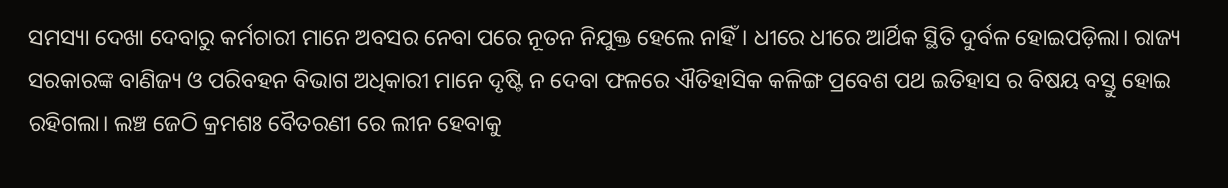ସମସ୍ୟା ଦେଖା ଦେବାରୁ କର୍ମଚାରୀ ମାନେ ଅବସର ନେବା ପରେ ନୂତନ ନିଯୁକ୍ତ ହେଲେ ନାହିଁ। ଧୀରେ ଧୀରେ ଆର୍ଥିକ ସ୍ଥିତି ଦୁର୍ବଳ ହୋଇପଡ଼ିଲା। ରାଜ୍ୟ ସରକାରଙ୍କ ବାଣିଜ୍ୟ ଓ ପରିବହନ ବିଭାଗ ଅଧିକାରୀ ମାନେ ଦୃଷ୍ଟି ନ ଦେବା ଫଳରେ ଐତିହାସିକ କଳିଙ୍ଗ ପ୍ରବେଶ ପଥ ଇତିହାସ ର ବିଷୟ ବସ୍ତୁ ହୋଇ ରହିଗଲା। ଲଞ୍ଚ ଜେଠି କ୍ରମଶଃ ବୈତରଣୀ ରେ ଲୀନ ହେବାକୁ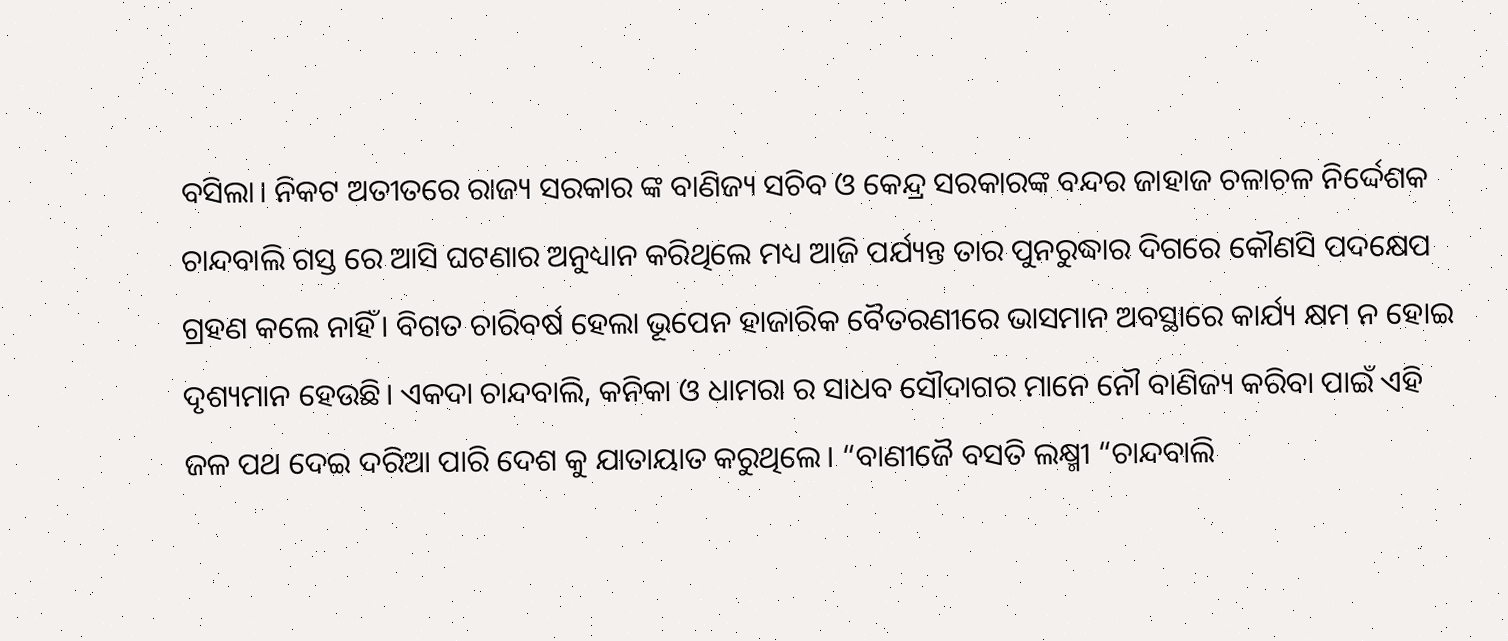ବସିଲା। ନିକଟ ଅତୀତରେ ରାଜ୍ୟ ସରକାର ଙ୍କ ବାଣିଜ୍ୟ ସଚିବ ଓ କେନ୍ଦ୍ର ସରକାରଙ୍କ ବନ୍ଦର ଜାହାଜ ଚଳାଚଳ ନିର୍ଦ୍ଦେଶକ ଚାନ୍ଦବାଲି ଗସ୍ତ ରେ ଆସି ଘଟଣାର ଅନୁଧ୍ୟାନ କରିଥିଲେ ମଧ୍ୟ ଆଜି ପର୍ଯ୍ୟନ୍ତ ତାର ପୁନରୁଦ୍ଧାର ଦିଗରେ କୌଣସି ପଦକ୍ଷେପ ଗ୍ରହଣ କଲେ ନାହିଁ। ବିଗତ ଚାରିବର୍ଷ ହେଲା ଭୂପେନ ହାଜାରିକ ବୈତରଣୀରେ ଭାସମାନ ଅବସ୍ଥାରେ କାର୍ଯ୍ୟ କ୍ଷମ ନ ହୋଇ ଦୃଶ୍ୟମାନ ହେଉଛି। ଏକଦା ଚାନ୍ଦବାଲି, କନିକା ଓ ଧାମରା ର ସାଧବ ସୌଦାଗର ମାନେ ନୌ ବାଣିଜ୍ୟ କରିବା ପାଇଁ ଏହି ଜଳ ପଥ ଦେଇ ଦରିଆ ପାରି ଦେଶ କୁ ଯାତାୟାତ କରୁଥିଲେ। “ବାଣୀଜୈ ବସତି ଲକ୍ଷ୍ମୀ “ଚାନ୍ଦବାଲି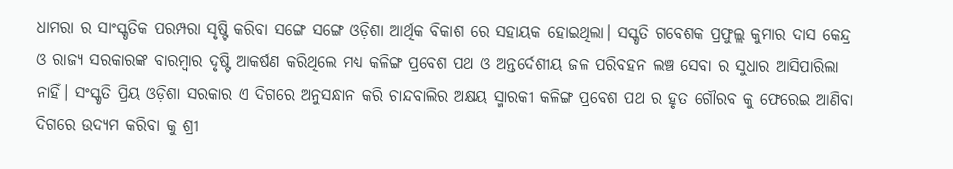ଧାମରା ର ସାଂସ୍କୃତିକ ପରମ୍ପରା ସୃଷ୍ଟି କରିବା ସଙ୍ଗେ ସଙ୍ଗେ ଓଡ଼ିଶା ଆର୍ଥିକ ବିକାଶ ରେ ସହାୟକ ହୋଇଥିଲା। ସସ୍କୃତି ଗବେଶକ ପ୍ରଫୁଲ୍ଲ କୁମାର ଦାସ କେନ୍ଦ୍ର ଓ ରାଜ୍ୟ ସରକାରଙ୍କ ବାରମ୍ବାର ଦୃଷ୍ଟି ଆକର୍ଷଣ କରିଥିଲେ ମଧ୍ୟ କଳିଙ୍ଗ ପ୍ରବେଶ ପଥ ଓ ଅନ୍ତର୍ଦେଶୀୟ ଜଳ ପରିବହନ ଲଞ୍ଚ ସେବା ର ସୁଧାର ଆସିପାରିଲା ନାହିଁ। ସଂସ୍କୃତି ପ୍ରିୟ ଓଡ଼ିଶା ସରକାର ଏ ଦିଗରେ ଅନୁସନ୍ଧାନ କରି ଚାନ୍ଦବାଲିର ଅକ୍ଷୟ ସ୍ମାରକୀ କଳିଙ୍ଗ ପ୍ରବେଶ ପଥ ର ହୃତ ଗୌରବ କୁ ଫେରେଇ ଆଣିବା ଦିଗରେ ଉଦ୍ୟମ କରିବା କୁ ଶ୍ରୀ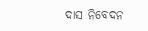ଦାସ ନିବେଦନ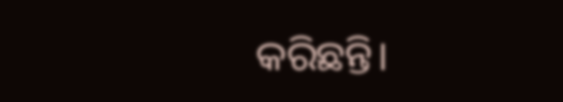କରିଛନ୍ତି।